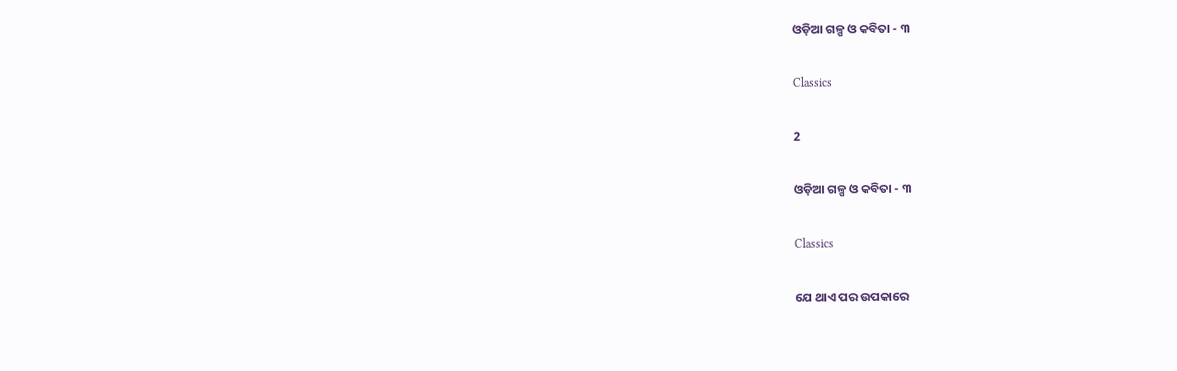ଓଡ଼ିଆ ଗଳ୍ପ ଓ କବିତା - ୩

Classics

2

ଓଡ଼ିଆ ଗଳ୍ପ ଓ କବିତା - ୩

Classics

ଯେ ଥାଏ ପର ଉପକାରେ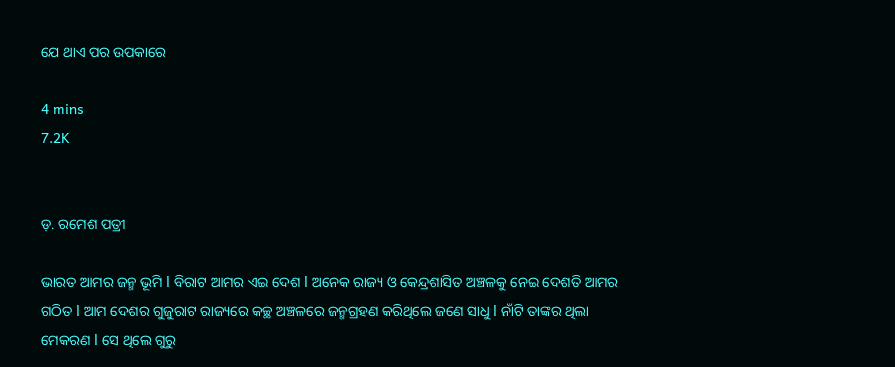ଯେ ଥାଏ ପର ଉପକାରେ

4 mins
7.2K


ଡ଼. ରମେଶ ପତ୍ରୀ

ଭାରତ ଆମର ଜନ୍ମ ଭୂମି l ବିରାଟ ଆମର ଏଇ ଦେଶ l ଅନେକ ରାଜ୍ୟ ଓ କେନ୍ଦ୍ରଶାସିତ ଅଞ୍ଚଳକୁ ନେଇ ଦେଶତି ଆମର ଗଠିତ l ଆମ ଦେଶର ଗୁଜୁରାଟ ରାଜ୍ୟରେ କଚ୍ଛ ଅଞ୍ଚଳରେ ଜନ୍ମଗ୍ରହଣ କରିଥିଲେ ଜଣେ ସାଧୁ l ନାଁଟି ତାଙ୍କର ଥିଲା ମେକରଣ l ସେ ଥିଲେ ଗୁରୁ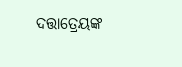ଦତ୍ତାତ୍ରେୟଙ୍କ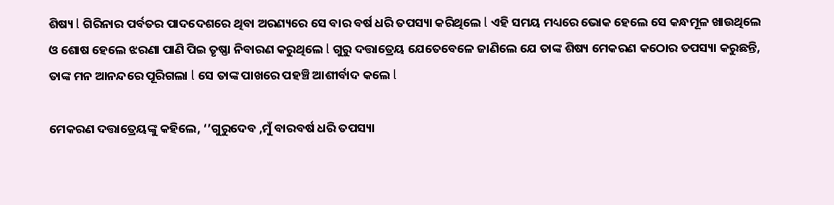ଶିଷ୍ୟ l ଗିରିନାର ପର୍ବତର ପାଦଦେଶରେ ଥିବା ଅରଣ୍ୟରେ ସେ ବାର ବର୍ଷ ଧରି ତପସ୍ୟା କରିଥିଲେ l ଏହି ସମୟ ମଧ୍ୟରେ ଭୋକ ହେଲେ ସେ କନ୍ଧମୂଳ ଖାଉଥିଲେ ଓ ଶୋଷ ହେଲେ ଝରଣା ପାଣି ପିଇ ତୃଷ୍ଣା ନିବାରଣ କରୁଥିଲେ l ଗୁରୁ ଦତ୍ତାତ୍ରେୟ ଯେତେବେଳେ ଜାଣିଲେ ଯେ ତାଙ୍କ ଶିଷ୍ୟ ମେକରଣ କଠୋର ତପସ୍ୟା କରୁଛନ୍ତି, ତାଙ୍କ ମନ ଆନନ୍ଦରେ ପୂରିଗଲା l ସେ ତାଙ୍କ ପାଖରେ ପହଞ୍ଚି ଆଶୀର୍ବାଦ କଲେ l

ମେକରଣ ଦତ୍ତାତ୍ରେୟଙ୍କୁ କହିଲେ, ‘’ଗୁରୁଦେବ ,ମୁଁ ବାରବର୍ଷ ଧରି ତପସ୍ୟା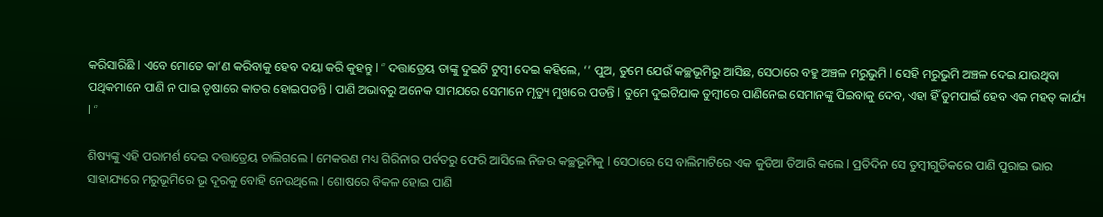କରିସାରିଛି l ଏବେ ମୋତେ କା’ଣ କରିବାକୁ ହେବ ଦୟା କରି କୁହନ୍ତୁ l ‘’ ଦତ୍ତାତ୍ରେୟ ତାଙ୍କୁ ଦୁଇଟି ଟୁମ୍ବୀ ଦେଇ କହିଲେ, ‘’ ପୁଅ, ତୁମେ ଯେଉଁ କଚ୍ଛଭୂମିରୁ ଆସିଛ, ସେଠାରେ ବହୁ ଅଞ୍ଚଳ ମରୁଭୁମି l ସେହି ମରୁଭୁମି ଅଞ୍ଚଳ ଦେଇ ଯାଉଥିବା ପଥିକମାନେ ପାଣି ନ ପାଇ ତୃଷାରେ କାତର ହୋଇପଡନ୍ତି l ପାଣି ଅଭାବରୁ ଅନେକ ସାମଯରେ ସେମାନେ ମୃତ୍ୟୁ ମୁଖରେ ପଡନ୍ତି l ତୁମେ ଦୁଇଟିଯାକ ତୁମ୍ବୀରେ ପାଣିନେଇ ସେମାନଙ୍କୁ ପିଇବାକୁ ଦେବ, ଏହା ହିଁ ତୁମପାଇଁ ହେବ ଏକ ମହତ୍ କାର୍ଯ୍ୟ l ‘’

ଶିଷ୍ୟଙ୍କୁ ଏହି ପରାମର୍ଶ ଦେଇ ଦତ୍ତାତ୍ରେୟ ଚାଲିଗଲେ l ମେକରଣ ମଧ୍ୟ ଗିରିନାର ପର୍ବତରୁ ଫେରି ଆସିଲେ ନିଜର କଚ୍ଛଭୂମିକୁ l ସେଠାରେ ସେ ବାଲିମାଟିରେ ଏକ କୁଡିଆ ତିଆରି କଲେ l ପ୍ରତିଦିନ ସେ ତୁମ୍ବୀଗୁଡିକରେ ପାଣି ପୁରାଇ ଭାର ସାହାଯ୍ୟରେ ମରୁଭୂମିରେ ଭୂ ଦୂରକୁ ବୋହି ନେଉଥିଲେ l ଶୋଷରେ ବିକଳ ହୋଇ ପାଣି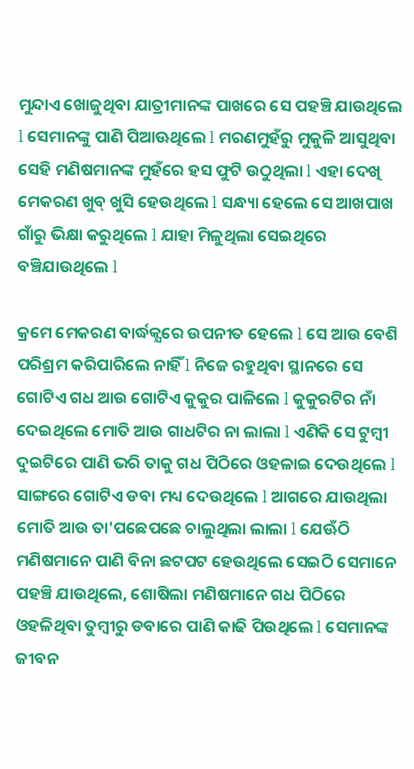ମୁନ୍ଦାଏ ଖୋଜୁଥିବା ଯାତ୍ରୀମାନଙ୍କ ପାଖରେ ସେ ପହଞ୍ଚି ଯାଉଥିଲେ l ସେମାନଙ୍କୁ ପାଣି ପିଆଊଥିଲେ l ମରଣମୁହଁରୁ ମୁକୁଳି ଆସୁଥିବା ସେହି ମଣିଷମାନଙ୍କ ମୁହଁରେ ହସ ଫୁଟି ଉଠୁଥିଲା l ଏହା ଦେଖି ମେକରଣ ଖୁବ୍ ଖୁସି ହେଉଥିଲେ l ସନ୍ଧ୍ୟା ହେଲେ ସେ ଆଖପାଖ ଗାଁରୁ ଭିକ୍ଷା କରୁଥିଲେ l ଯାହା ମିଳୁଥିଲା ସେଇଥିରେ ବଞ୍ଚିଯାଉଥିଲେ l

କ୍ରମେ ମେକରଣ ବାର୍ଦ୍ଧକ୍ଯରେ ଉପନୀତ ହେଲେ l ସେ ଆଉ ବେଶି ପରିଶ୍ରମ କରିପାରିଲେ ନାହିଁ l ନିଜେ ରହୁଥିବା ସ୍ଥାନରେ ସେ ଗୋଟିଏ ଗଧ ଆଉ ଗୋଟିଏ କୁକୁର ପାଳିଲେ l କୁକୁରଟିର ନାଁ ଦେଇଥିଲେ ମୋତି ଆଉ ଗାଧଟିର ନା ଲାଲା l ଏଣିକି ସେ ଟୁମ୍ବୀ ଦୁଇଟିରେ ପାଣି ଭରି ତାକୁ ଗଧ ପିଠିରେ ଓହଳାଇ ଦେଉଥିଲେ l ସାଙ୍ଗରେ ଗୋଟିଏ ଡବା ମଧ୍ୟ ଦେଉଥିଲେ l ଆଗରେ ଯାଉଥିଲା ମୋତି ଆଉ ତା'ପଛେପଛେ ଚାଲୁଥିଲା ଲାଲା l ଯେଊଁଠି ମଣିଷମାନେ ପାଣି ବିନା ଛଟପଟ ହେଉଥିଲେ ସେଇଠି ସେମାନେ ପହଞ୍ଚି ଯାଉଥିଲେ, ଶୋଷିଲା ମଣିଷମାନେ ଗଧ ପିଠିରେ ଓହଳିଥିବା ତୁମ୍ବୀରୁ ଡବାରେ ପାଣି କାଢି ପିଉଥିଲେ l ସେମାନଙ୍କ ଜୀବନ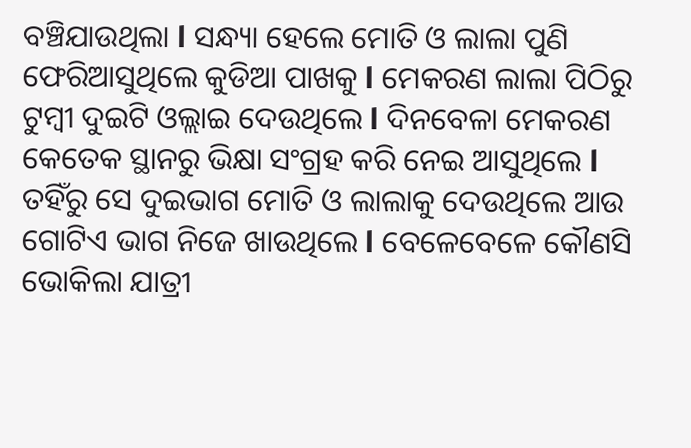ବଞ୍ଚିଯାଉଥିଲା l ସନ୍ଧ୍ୟା ହେଲେ ମୋତି ଓ ଲାଲା ପୁଣି ଫେରିଆସୁଥିଲେ କୁଡିଆ ପାଖକୁ l ମେକରଣ ଲାଲା ପିଠିରୁ ଟୁମ୍ବୀ ଦୁଇଟି ଓଲ୍ଲାଇ ଦେଉଥିଲେ l ଦିନବେଳା ମେକରଣ କେତେକ ସ୍ଥାନରୁ ଭିକ୍ଷା ସଂଗ୍ରହ କରି ନେଇ ଆସୁଥିଲେ l ତହିଁରୁ ସେ ଦୁଇଭାଗ ମୋତି ଓ ଲାଲାକୁ ଦେଉଥିଲେ ଆଉ ଗୋଟିଏ ଭାଗ ନିଜେ ଖାଉଥିଲେ l ବେଳେବେଳେ କୌଣସି ଭୋକିଲା ଯାତ୍ରୀ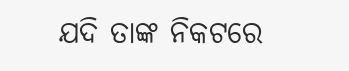ଯଦି ତାଙ୍କ ନିକଟରେ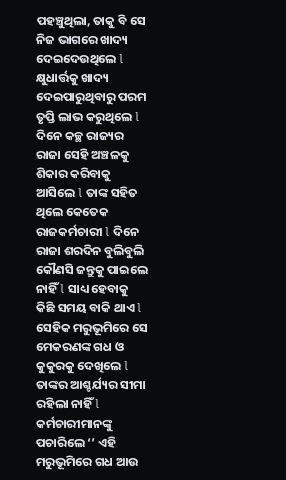ପହଞ୍ଚୁଥିଲା, ତାକୁ ବି ସେ ନିଜ ଭାଗରେ ଖାଦ୍ୟ ଦେଇଦେଉଥିଲେ l କ୍ଷୁଧାର୍ତ୍ତକୁ ଖାଦ୍ୟ ଦେଇପାରୁଥିବାରୁ ପରମ ତୃପ୍ତି ଲାଭ କରୁଥିଲେ l ଦିନେ କଚ୍ଛ ରାଜ୍ୟର ରାଜା ସେହି ଅଞ୍ଚଳକୁ ଶିକାର କରିବାକୁ ଆସିଲେ l ତାଙ୍କ ସହିତ ଥିଲେ କେତେକ ରାଜକର୍ମଚାରୀ l ଦିନେ ରାଜା ଶରଦିନ ବୁଲିବୁଲି କୌଣସି ଜନ୍ତୁକୁ ପାଇଲେ ନାହିଁ l ସାଧ୍ୟ ହେବାକୁ କିଛି ସମୟ ବାକି ଥାଏ l ସେହିକ ମରୁଭୂମିରେ ସେ ମେକରଣଙ୍କ ଗଧ ଓ କୁକୁରକୁ ଦେଖିଲେ l ତାଙ୍କର ଆଶ୍ଚର୍ଯ୍ୟର ସୀମା ରହିଲା ନାହିଁ l କର୍ମଚାରୀମାନଙ୍କୁ ପଚାରିଲେ ‘’ ଏହି ମରୁଭୂମିରେ ଗଧ ଆଉ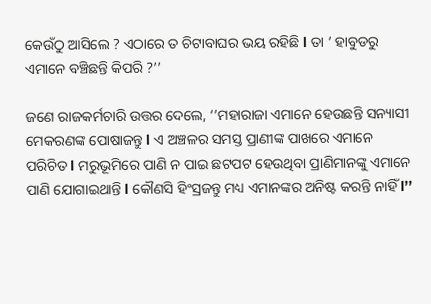କେଉଁଠୁ ଆସିଲେ ? ଏଠାରେ ତ ଚିଟାବାଘର ଭୟ ରହିଛି l ତା ‘ ହାବୁଡରୁ ଏମାନେ ବଞ୍ଚିଛନ୍ତି କିପରି ?’’

ଜଣେ ରାଜକର୍ମଚାରି ଉତ୍ତର ଦେଲେ, ‘’ମହାରାଜା ଏମାନେ ହେଉଛନ୍ତି ସନ୍ୟାସୀ ମେକରଣଙ୍କ ପୋଷାଜନ୍ତୁ l ଏ ଅଞ୍ଚଳର ସମସ୍ତ ପ୍ରାଣୀଙ୍କ ପାଖରେ ଏମାନେ ପରିଚିତ l ମରୁଭୂମିରେ ପାଣି ନ ପାଇ ଛଟପଟ ହେଉଥିବା ପ୍ରାଣିମାନଙ୍କୁ ଏମାନେ ପାଣି ଯୋଗାଇଥାନ୍ତି l କୌଣସି ହିଂସ୍ରଜନ୍ତୁ ମଧ୍ୟ ଏମାନଙ୍କର ଅନିଷ୍ଟ କରନ୍ତି ନାହିଁ l’’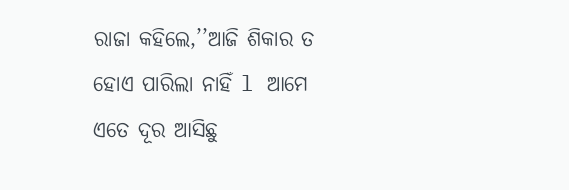ରାଜା କହିଲେ,’’ଆଜି ଶିକାର ତ ହୋଏ ପାରିଲା ନାହିଁ l ଆମେ ଏତେ ଦୂର ଆସିଛୁ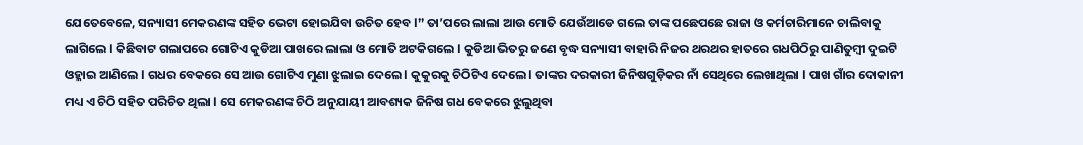ଯେତେବେଳେ, ସନ୍ୟାସୀ ମେକରଣଙ୍କ ସହିତ ଭେଟା ହୋଇଯିବା ଉଚିତ ହେବ l’’ ତା’ପରେ ଲାଲା ଆଉ ମୋତି ଯେଉଁଆଡେ ଗଲେ ତାଙ୍କ ପଛେପଛେ ରାଜା ଓ କର୍ମଚାରିମାନେ ଚାଲିବାକୁ ଲାଗିଲେ l କିଛିବାଟ ଗଲାପରେ ଗୋଟିଏ କୁଡିଆ ପାଖରେ ଲାଲା ଓ ମୋତି ଅଟକିଗଲେ l କୁଡିଆ ଭିତରୁ ଜଣେ ବୃଦ୍ଧ ସନ୍ୟାସୀ ବାହାରି ନିଜର ଥରଥର ହାତରେ ଗଧପିଠିରୁ ପାଣିତୁମ୍ବୀ ଦୁଇଟି ଓହ୍ଳାଇ ଆଣିଲେ l ଗଧର ବେକରେ ସେ ଆଉ ଗୋଟିଏ ମୁଣା ଝୁଲାଇ ଦେଲେ l କୁକୁରକୁ ଚିଠିଟିଏ ଦେଲେ l ତାଙ୍କର ଦରକାରୀ ଜିନିଷଗୁଡ଼ିକର ନାଁ ସେଥିରେ ଲେଖାଥିଲା l ପାଖ ଗାଁର ଦୋକାନୀ ମଧ୍ୟ ଏ ଚିଠି ସହିତ ପରିଚିତ ଥିଲା l ସେ ମେକରଣଙ୍କ ଚିଠି ଅନୁଯାୟୀ ଆବଶ୍ୟକ ଜିନିଷ ଗଧ ବେକରେ ଝୁଲୁଥିବା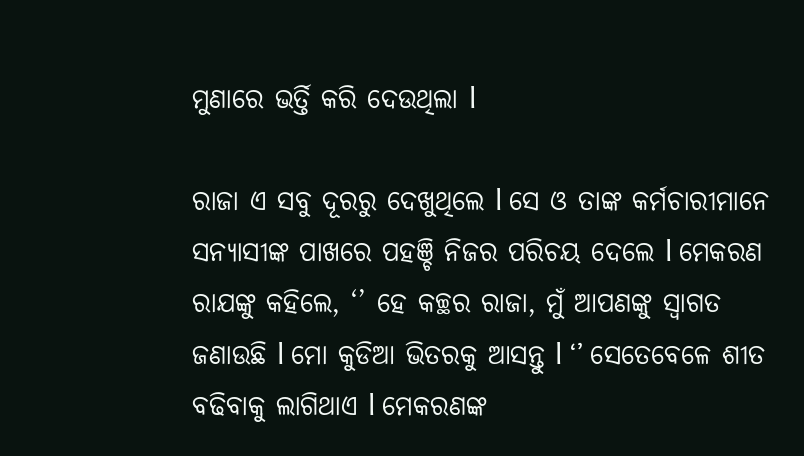ମୁଣାରେ ଭର୍ତ୍ତି କରି ଦେଉଥିଲା l

ରାଜା ଏ ସବୁ ଦୂରରୁ ଦେଖୁଥିଲେ l ସେ ଓ ତାଙ୍କ କର୍ମଚାରୀମାନେ ସନ୍ୟାସୀଙ୍କ ପାଖରେ ପହଞ୍ଚି ନିଜର ପରିଚୟ ଦେଲେ l ମେକରଣ ରାଯଙ୍କୁ କହିଲେ, ‘’ ହେ କଚ୍ଛର ରାଜା, ମୁଁ ଆପଣଙ୍କୁ ସ୍ଵାଗତ ଜଣାଉଛି l ମୋ କୁଡିଆ ଭିତରକୁ ଆସନ୍ତୁ l ‘’ ସେତେବେଳେ ଶୀତ ବଢିବାକୁ ଲାଗିଥାଏ l ମେକରଣଙ୍କ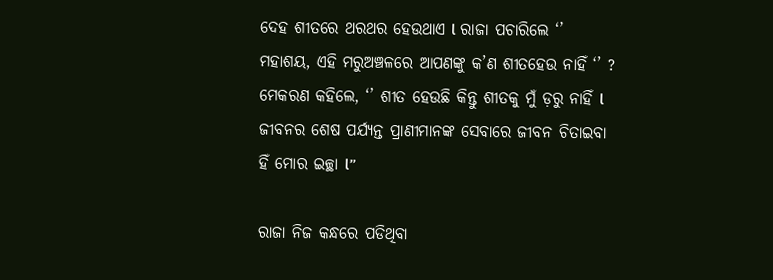ଦେହ ଶୀତରେ ଥରଥର ହେଉଥାଏ l ରାଜା ପଚାରିଲେ ‘’ ମହାଶୟ, ଏହି ମରୁଅଞ୍ଚଳରେ ଆପଣଙ୍କୁ କ’ଣ ଶୀତହେଉ ନାହିଁ ‘’ ? ମେକରଣ କହିଲେ, ‘’ ଶୀତ ହେଉଛି କିନ୍ତୁ ଶୀତକୁ ମୁଁ ଡ଼ରୁ ନାହିଁ l ଜୀବନର ଶେଷ ପର୍ଯ୍ୟନ୍ତ ପ୍ରାଣୀମାନଙ୍କ ସେବାରେ ଜୀବନ ଚିତାଇବା ହିଁ ମୋର ଇଚ୍ଛା l’’

ରାଜା ନିଜ କନ୍ଧରେ ପଡିଥିବା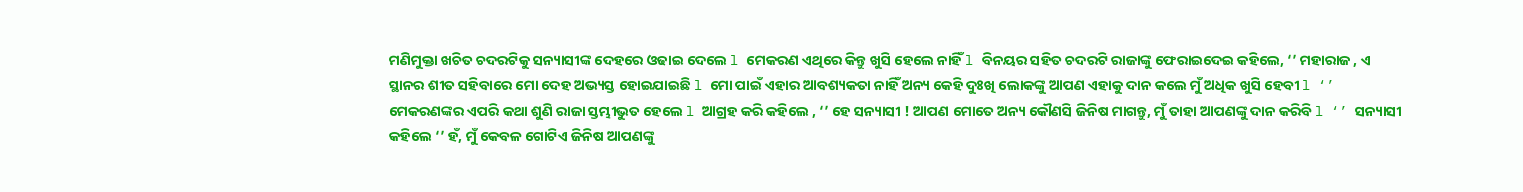ମଣିମୁକ୍ତା ଖଚିତ ଚଦରଟିକୁ ସନ୍ୟାସୀଙ୍କ ଦେହରେ ଓଢାଇ ଦେଲେ l ମେକରଣ ଏଥିରେ କିନ୍ତୁ ଖୁସି ହେଲେ ନାହିଁ l ବିନୟର ସହିତ ଚଦରଟି ରାଜାଙ୍କୁ ଫେରାଇଦେଇ କହିଲେ, ‘’ ମହାରାଜ , ଏ ସ୍ଥାନର ଶୀତ ସହିବାରେ ମୋ ଦେହ ଅଭ୍ୟସ୍ତ ହୋଇଯାଇଛି l ମୋ ପାଇଁ ଏହାର ଆବଶ୍ୟକତା ନାହିଁ ଅନ୍ୟ କେହି ଦୁଃଖି ଲୋକଙ୍କୁ ଆପଣ ଏହାକୁ ଦାନ କଲେ ମୁଁ ଅଧିକ ଖୁସି ହେବୀ l ‘’ ମେକରଣଙ୍କର ଏପରି କଥା ଶୁଣି ରାଜା ସ୍ତମ୍ଭୀଭୁତ ହେଲେ l ଆଗ୍ରହ କରି କହିଲେ , ‘’ ହେ ସନ୍ୟାସୀ ! ଆପଣ ମୋତେ ଅନ୍ୟ କୌଣସି ଜିନିଷ ମାଗନ୍ତୁ, ମୁଁ ତାହା ଆପଣଙ୍କୁ ଦାନ କରିବି l ‘’ ସନ୍ୟାସୀ କହିଲେ ‘’ ହଁ, ମୁଁ କେବଳ ଗୋଟିଏ ଜିନିଷ ଆପଣଙ୍କୁ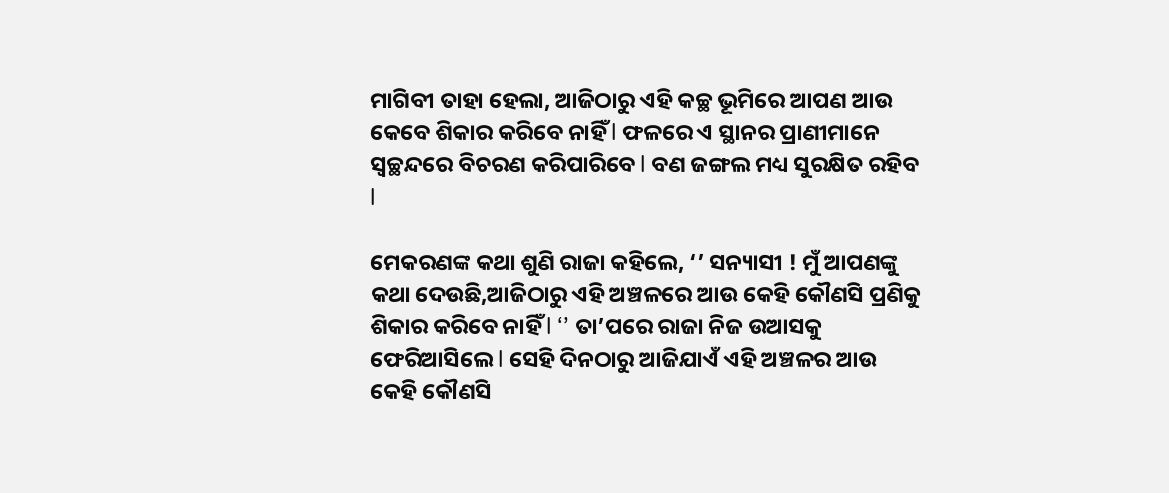ମାଗିବୀ ତାହା ହେଲା, ଆଜିଠାରୁ ଏହି କଚ୍ଛ ଭୂମିରେ ଆପଣ ଆଉ କେବେ ଶିକାର କରିବେ ନାହିଁ l ଫଳରେ ଏ ସ୍ଥାନର ପ୍ରାଣୀମାନେ ସ୍ଵଚ୍ଛନ୍ଦରେ ବିଚରଣ କରିପାରିବେ l ବଣ ଜଙ୍ଗଲ ମଧ୍ୟ ସୁରକ୍ଷିତ ରହିବ l

ମେକରଣଙ୍କ କଥା ଶୁଣି ରାଜା କହିଲେ, ‘’ ସନ୍ୟାସୀ ! ମୁଁ ଆପଣଙ୍କୁ କଥା ଦେଉଛି,ଆଜିଠାରୁ ଏହି ଅଞ୍ଚଳରେ ଆଉ କେହି କୌଣସି ପ୍ରଣିକୁ ଶିକାର କରିବେ ନାହିଁ l ‘’ ତା’ପରେ ରାଜା ନିଜ ଉଆସକୁ ଫେରିଆସିଲେ l ସେହି ଦିନଠାରୁ ଆଜିଯାଏଁ ଏହି ଅଞ୍ଚଳର ଆଉ କେହି କୌଣସି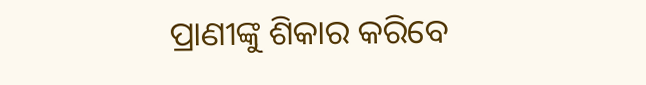ପ୍ରାଣୀଙ୍କୁ ଶିକାର କରିବେ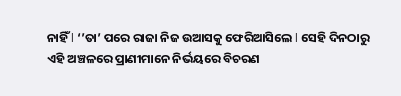ନାହିଁ l ‘’ତା’ ପରେ ରାଜା ନିଜ ଉଆସକୁ ଫେରିଆସିଲେ l ସେହି ଦିନଠାରୁ ଏହି ଅଞ୍ଚଳରେ ପ୍ରାଣୀମାନେ ନିର୍ଭୟରେ ବିଚରଣ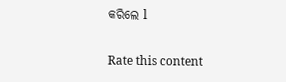କରିଲେ l


Rate this content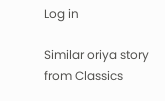Log in

Similar oriya story from Classics